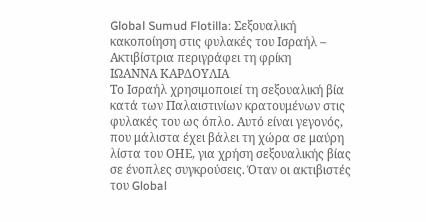Global Sumud Flotilla: Σεξουαλική κακοποίηση στις φυλακές του Ισραήλ – Ακτιβίστρια περιγράφει τη φρίκη
ΙΩΑΝΝΑ ΚΑΡΔΟΥΛΙΑ
Το Ισραήλ χρησιμοποιεί τη σεξουαλική βία κατά των Παλαιστινίων κρατουμένων στις φυλακές του ως όπλο. Αυτό είναι γεγονός, που μάλιστα έχει βάλει τη χώρα σε μαύρη λίστα του ΟΗΕ, για χρήση σεξουαλικής βίας σε ένοπλες συγκρούσεις. Όταν οι ακτιβιστές του Global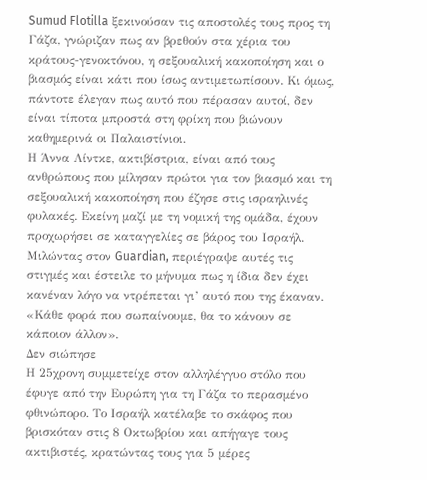Sumud Flotilla ξεκινούσαν τις αποστολές τους προς τη Γάζα, γνώριζαν πως αν βρεθούν στα χέρια του κράτους-γενοκτόνου, η σεξουαλική κακοποίηση και ο βιασμός είναι κάτι που ίσως αντιμετωπίσουν. Κι όμως, πάντοτε έλεγαν πως αυτό που πέρασαν αυτοί, δεν είναι τίποτα μπροστά στη φρίκη που βιώνουν καθημερινά οι Παλαιστίνιοι.
Η Άννα Λίντκε, ακτιβίστρια, είναι από τους ανθρώπους που μίλησαν πρώτοι για τον βιασμό και τη σεξουαλική κακοποίηση που έζησε στις ισραηλινές φυλακές. Εκείνη μαζί με τη νομική της ομάδα, έχουν προχωρήσει σε καταγγελίες σε βάρος του Ισραήλ.
Μιλώντας στον Guardian, περιέγραψε αυτές τις στιγμές και έστειλε το μήνυμα πως η ίδια δεν έχει κανέναν λόγο να ντρέπεται γι’ αυτό που της έκαναν. «Κάθε φορά που σωπαίνουμε, θα το κάνουν σε κάποιον άλλον».
Δεν σιώπησε
Η 25χρονη συμμετείχε στον αλληλέγγυο στόλο που έφυγε από την Ευρώπη για τη Γάζα το περασμένο φθινώπορο. Το Ισραήλ κατέλαβε το σκάφος που βρισκόταν στις 8 Οκτωβρίου και απήγαγε τους ακτιβιστές, κρατώντας τους για 5 μέρες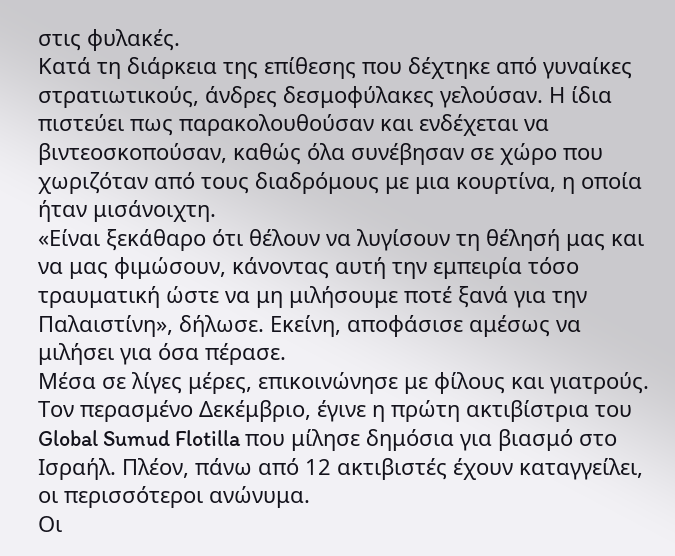στις φυλακές.
Κατά τη διάρκεια της επίθεσης που δέχτηκε από γυναίκες στρατιωτικούς, άνδρες δεσμοφύλακες γελούσαν. Η ίδια πιστεύει πως παρακολουθούσαν και ενδέχεται να βιντεοσκοπούσαν, καθώς όλα συνέβησαν σε χώρο που χωριζόταν από τους διαδρόμους με μια κουρτίνα, η οποία ήταν μισάνοιχτη.
«Είναι ξεκάθαρο ότι θέλουν να λυγίσουν τη θέλησή μας και να μας φιμώσουν, κάνοντας αυτή την εμπειρία τόσο τραυματική ώστε να μη μιλήσουμε ποτέ ξανά για την Παλαιστίνη», δήλωσε. Εκείνη, αποφάσισε αμέσως να μιλήσει για όσα πέρασε.
Μέσα σε λίγες μέρες, επικοινώνησε με φίλους και γιατρούς. Τον περασμένο Δεκέμβριο, έγινε η πρώτη ακτιβίστρια του Global Sumud Flotilla που μίλησε δημόσια για βιασμό στο Ισραήλ. Πλέον, πάνω από 12 ακτιβιστές έχουν καταγγείλει, οι περισσότεροι ανώνυμα.
Οι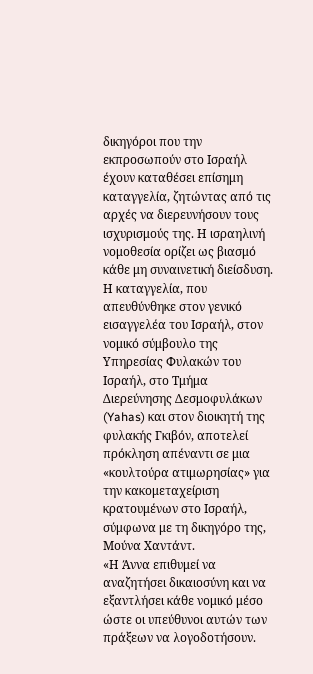δικηγόροι που την εκπροσωπούν στο Ισραήλ έχουν καταθέσει επίσημη καταγγελία, ζητώντας από τις αρχές να διερευνήσουν τους ισχυρισμούς της. Η ισραηλινή νομοθεσία ορίζει ως βιασμό κάθε μη συναινετική διείσδυση.
Η καταγγελία, που απευθύνθηκε στον γενικό εισαγγελέα του Ισραήλ, στον νομικό σύμβουλο της Υπηρεσίας Φυλακών του Ισραήλ, στο Τμήμα Διερεύνησης Δεσμοφυλάκων (Yahas) και στον διοικητή της φυλακής Γκιβόν, αποτελεί πρόκληση απέναντι σε μια «κουλτούρα ατιμωρησίας» για την κακομεταχείριση κρατουμένων στο Ισραήλ, σύμφωνα με τη δικηγόρο της, Μούνα Χαντάντ.
«Η Άννα επιθυμεί να αναζητήσει δικαιοσύνη και να εξαντλήσει κάθε νομικό μέσο ώστε οι υπεύθυνοι αυτών των πράξεων να λογοδοτήσουν.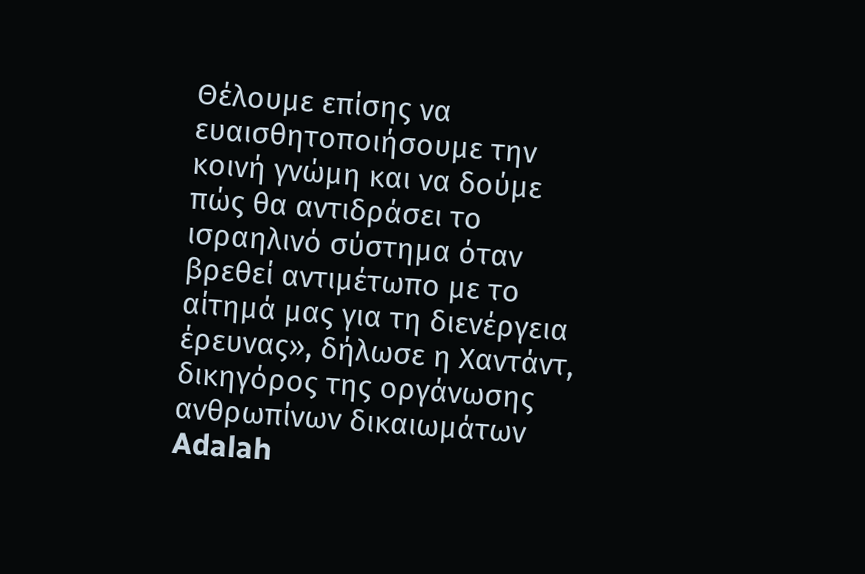Θέλουμε επίσης να ευαισθητοποιήσουμε την κοινή γνώμη και να δούμε πώς θα αντιδράσει το ισραηλινό σύστημα όταν βρεθεί αντιμέτωπο με το αίτημά μας για τη διενέργεια έρευνας», δήλωσε η Χαντάντ, δικηγόρος της οργάνωσης ανθρωπίνων δικαιωμάτων Adalah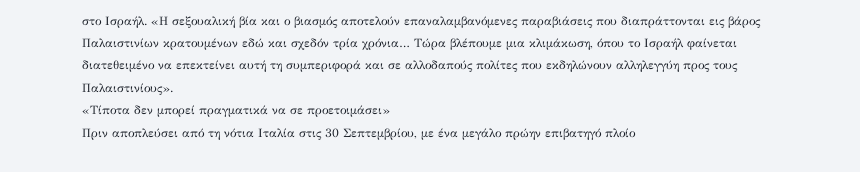στο Ισραήλ. «Η σεξουαλική βία και ο βιασμός αποτελούν επαναλαμβανόμενες παραβιάσεις που διαπράττονται εις βάρος Παλαιστινίων κρατουμένων εδώ και σχεδόν τρία χρόνια… Τώρα βλέπουμε μια κλιμάκωση, όπου το Ισραήλ φαίνεται διατεθειμένο να επεκτείνει αυτή τη συμπεριφορά και σε αλλοδαπούς πολίτες που εκδηλώνουν αλληλεγγύη προς τους Παλαιστινίους».
«Τίποτα δεν μπορεί πραγματικά να σε προετοιμάσει»
Πριν αποπλεύσει από τη νότια Ιταλία στις 30 Σεπτεμβρίου, με ένα μεγάλο πρώην επιβατηγό πλοίο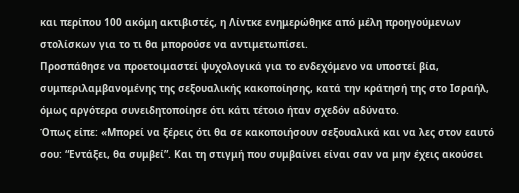και περίπου 100 ακόμη ακτιβιστές, η Λίντκε ενημερώθηκε από μέλη προηγούμενων στολίσκων για το τι θα μπορούσε να αντιμετωπίσει.
Προσπάθησε να προετοιμαστεί ψυχολογικά για το ενδεχόμενο να υποστεί βία, συμπεριλαμβανομένης της σεξουαλικής κακοποίησης, κατά την κράτησή της στο Ισραήλ, όμως αργότερα συνειδητοποίησε ότι κάτι τέτοιο ήταν σχεδόν αδύνατο.
Όπως είπε: «Μπορεί να ξέρεις ότι θα σε κακοποιήσουν σεξουαλικά και να λες στον εαυτό σου: “Εντάξει, θα συμβεί”. Και τη στιγμή που συμβαίνει είναι σαν να μην έχεις ακούσει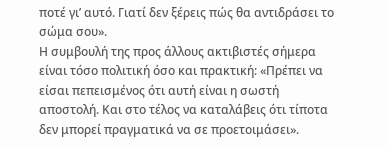ποτέ γι’ αυτό. Γιατί δεν ξέρεις πώς θα αντιδράσει το σώμα σου».
Η συμβουλή της προς άλλους ακτιβιστές σήμερα είναι τόσο πολιτική όσο και πρακτική: «Πρέπει να είσαι πεπεισμένος ότι αυτή είναι η σωστή αποστολή. Και στο τέλος να καταλάβεις ότι τίποτα δεν μπορεί πραγματικά να σε προετοιμάσει».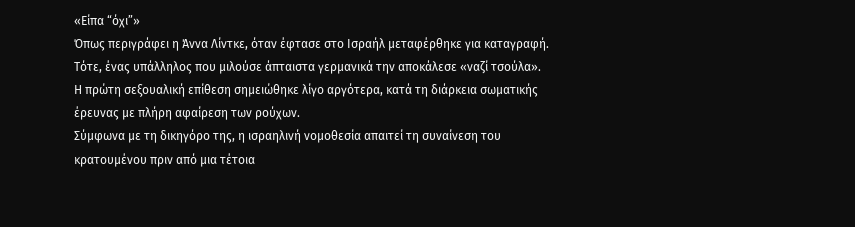«Είπα “όχι”»
Όπως περιγράφει η Άννα Λίντκε, όταν έφτασε στο Ισραήλ μεταφέρθηκε για καταγραφή. Τότε, ένας υπάλληλος που μιλούσε άπταιστα γερμανικά την αποκάλεσε «ναζί τσούλα».
Η πρώτη σεξουαλική επίθεση σημειώθηκε λίγο αργότερα, κατά τη διάρκεια σωματικής έρευνας με πλήρη αφαίρεση των ρούχων.
Σύμφωνα με τη δικηγόρο της, η ισραηλινή νομοθεσία απαιτεί τη συναίνεση του κρατουμένου πριν από μια τέτοια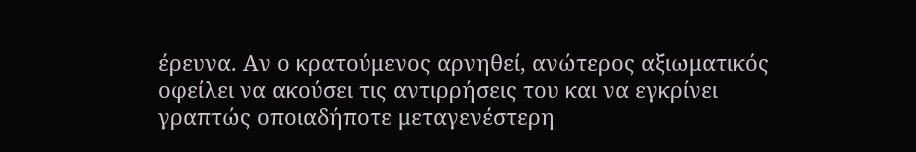έρευνα. Αν ο κρατούμενος αρνηθεί, ανώτερος αξιωματικός οφείλει να ακούσει τις αντιρρήσεις του και να εγκρίνει γραπτώς οποιαδήποτε μεταγενέστερη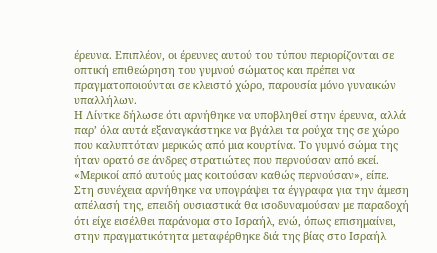έρευνα. Επιπλέον, οι έρευνες αυτού του τύπου περιορίζονται σε οπτική επιθεώρηση του γυμνού σώματος και πρέπει να πραγματοποιούνται σε κλειστό χώρο, παρουσία μόνο γυναικών υπαλλήλων.
Η Λίντκε δήλωσε ότι αρνήθηκε να υποβληθεί στην έρευνα, αλλά παρ’ όλα αυτά εξαναγκάστηκε να βγάλει τα ρούχα της σε χώρο που καλυπτόταν μερικώς από μια κουρτίνα. Το γυμνό σώμα της ήταν ορατό σε άνδρες στρατιώτες που περνούσαν από εκεί. «Μερικοί από αυτούς μας κοιτούσαν καθώς περνούσαν», είπε.
Στη συνέχεια αρνήθηκε να υπογράψει τα έγγραφα για την άμεση απέλασή της, επειδή ουσιαστικά θα ισοδυναμούσαν με παραδοχή ότι είχε εισέλθει παράνομα στο Ισραήλ, ενώ, όπως επισημαίνει, στην πραγματικότητα μεταφέρθηκε διά της βίας στο Ισραήλ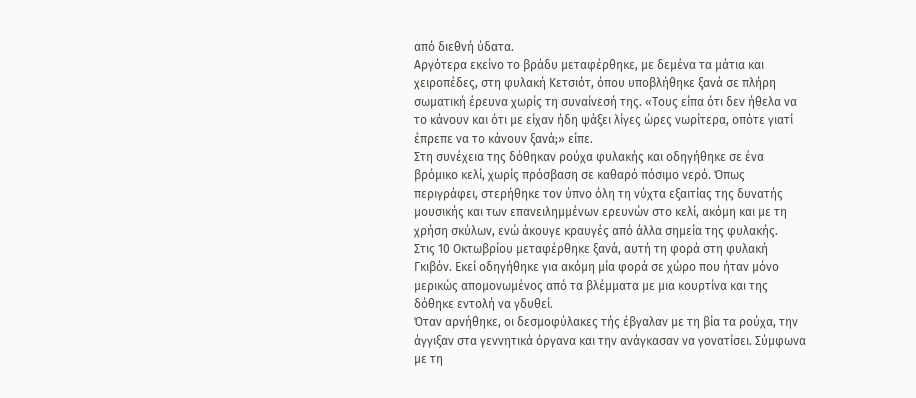από διεθνή ύδατα.
Αργότερα εκείνο το βράδυ μεταφέρθηκε, με δεμένα τα μάτια και χειροπέδες, στη φυλακή Κετσιότ, όπου υποβλήθηκε ξανά σε πλήρη σωματική έρευνα χωρίς τη συναίνεσή της. «Τους είπα ότι δεν ήθελα να το κάνουν και ότι με είχαν ήδη ψάξει λίγες ώρες νωρίτερα, οπότε γιατί έπρεπε να το κάνουν ξανά;» είπε.
Στη συνέχεια της δόθηκαν ρούχα φυλακής και οδηγήθηκε σε ένα βρόμικο κελί, χωρίς πρόσβαση σε καθαρό πόσιμο νερό. Όπως περιγράφει, στερήθηκε τον ύπνο όλη τη νύχτα εξαιτίας της δυνατής μουσικής και των επανειλημμένων ερευνών στο κελί, ακόμη και με τη χρήση σκύλων, ενώ άκουγε κραυγές από άλλα σημεία της φυλακής.
Στις 10 Οκτωβρίου μεταφέρθηκε ξανά, αυτή τη φορά στη φυλακή Γκιβόν. Εκεί οδηγήθηκε για ακόμη μία φορά σε χώρο που ήταν μόνο μερικώς απομονωμένος από τα βλέμματα με μια κουρτίνα και της δόθηκε εντολή να γδυθεί.
Όταν αρνήθηκε, οι δεσμοφύλακες τής έβγαλαν με τη βία τα ρούχα, την άγγιξαν στα γεννητικά όργανα και την ανάγκασαν να γονατίσει. Σύμφωνα με τη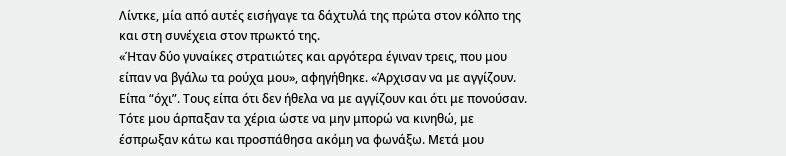Λίντκε, μία από αυτές εισήγαγε τα δάχτυλά της πρώτα στον κόλπο της και στη συνέχεια στον πρωκτό της.
«Ήταν δύο γυναίκες στρατιώτες και αργότερα έγιναν τρεις, που μου είπαν να βγάλω τα ρούχα μου», αφηγήθηκε. «Άρχισαν να με αγγίζουν. Είπα “όχι”. Τους είπα ότι δεν ήθελα να με αγγίζουν και ότι με πονούσαν. Τότε μου άρπαξαν τα χέρια ώστε να μην μπορώ να κινηθώ, με έσπρωξαν κάτω και προσπάθησα ακόμη να φωνάξω. Μετά μου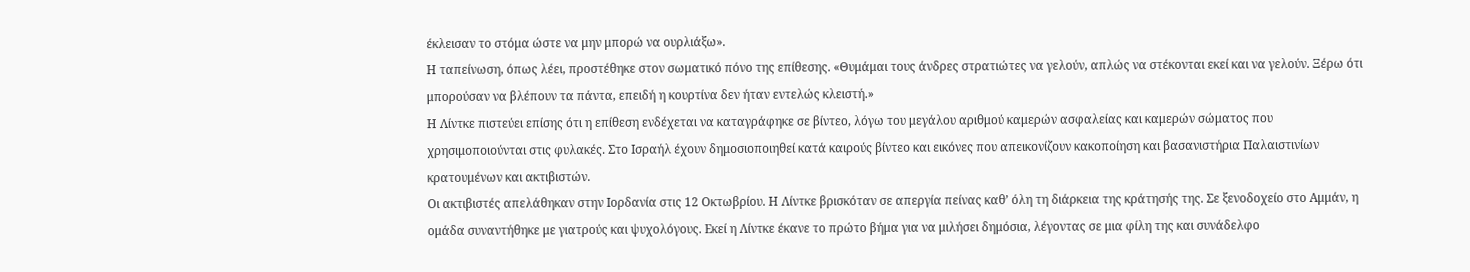έκλεισαν το στόμα ώστε να μην μπορώ να ουρλιάξω».
Η ταπείνωση, όπως λέει, προστέθηκε στον σωματικό πόνο της επίθεσης. «Θυμάμαι τους άνδρες στρατιώτες να γελούν, απλώς να στέκονται εκεί και να γελούν. Ξέρω ότι μπορούσαν να βλέπουν τα πάντα, επειδή η κουρτίνα δεν ήταν εντελώς κλειστή.»
Η Λίντκε πιστεύει επίσης ότι η επίθεση ενδέχεται να καταγράφηκε σε βίντεο, λόγω του μεγάλου αριθμού καμερών ασφαλείας και καμερών σώματος που χρησιμοποιούνται στις φυλακές. Στο Ισραήλ έχουν δημοσιοποιηθεί κατά καιρούς βίντεο και εικόνες που απεικονίζουν κακοποίηση και βασανιστήρια Παλαιστινίων κρατουμένων και ακτιβιστών.
Οι ακτιβιστές απελάθηκαν στην Ιορδανία στις 12 Οκτωβρίου. Η Λίντκε βρισκόταν σε απεργία πείνας καθ’ όλη τη διάρκεια της κράτησής της. Σε ξενοδοχείο στο Αμμάν, η ομάδα συναντήθηκε με γιατρούς και ψυχολόγους. Εκεί η Λίντκε έκανε το πρώτο βήμα για να μιλήσει δημόσια, λέγοντας σε μια φίλη της και συνάδελφο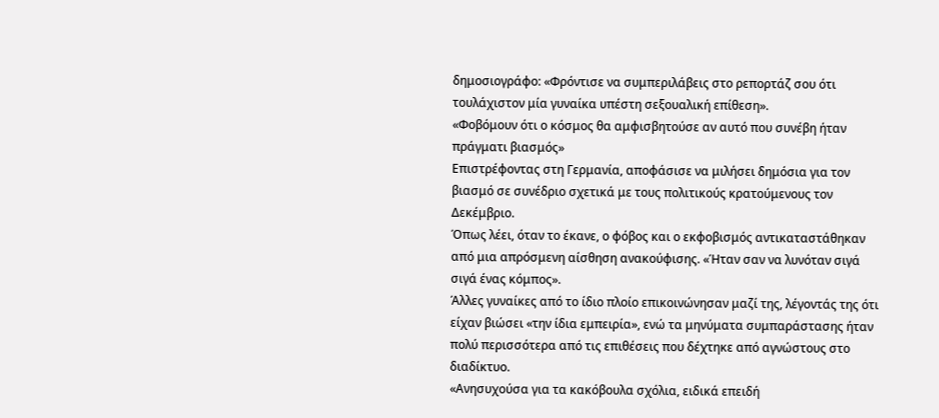δημοσιογράφο: «Φρόντισε να συμπεριλάβεις στο ρεπορτάζ σου ότι τουλάχιστον μία γυναίκα υπέστη σεξουαλική επίθεση».
«Φοβόμουν ότι ο κόσμος θα αμφισβητούσε αν αυτό που συνέβη ήταν πράγματι βιασμός»
Επιστρέφοντας στη Γερμανία, αποφάσισε να μιλήσει δημόσια για τον βιασμό σε συνέδριο σχετικά με τους πολιτικούς κρατούμενους τον Δεκέμβριο.
Όπως λέει, όταν το έκανε, ο φόβος και ο εκφοβισμός αντικαταστάθηκαν από μια απρόσμενη αίσθηση ανακούφισης. «Ήταν σαν να λυνόταν σιγά σιγά ένας κόμπος».
Άλλες γυναίκες από το ίδιο πλοίο επικοινώνησαν μαζί της, λέγοντάς της ότι είχαν βιώσει «την ίδια εμπειρία», ενώ τα μηνύματα συμπαράστασης ήταν πολύ περισσότερα από τις επιθέσεις που δέχτηκε από αγνώστους στο διαδίκτυο.
«Ανησυχούσα για τα κακόβουλα σχόλια, ειδικά επειδή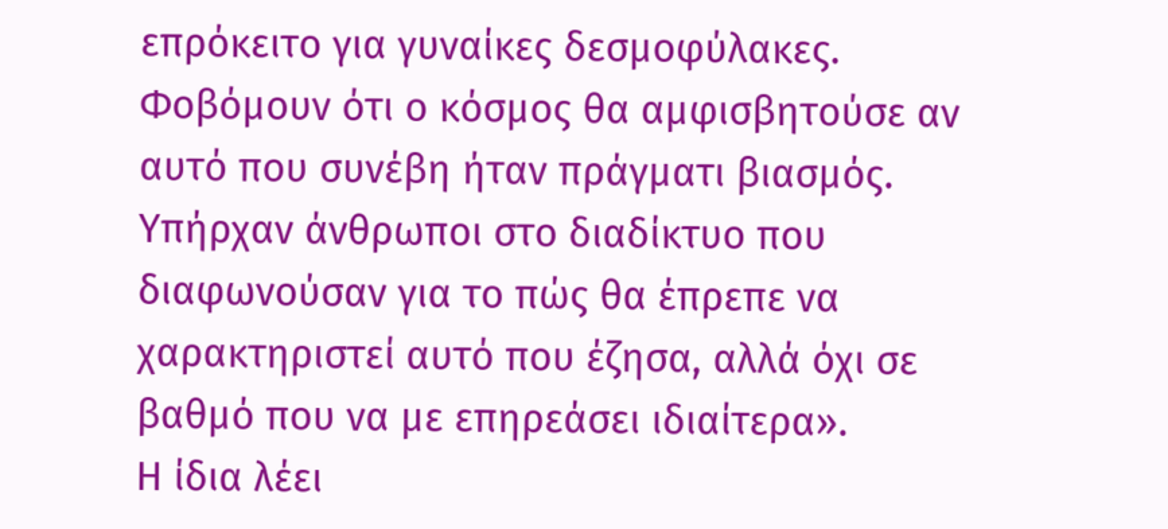επρόκειτο για γυναίκες δεσμοφύλακες. Φοβόμουν ότι ο κόσμος θα αμφισβητούσε αν αυτό που συνέβη ήταν πράγματι βιασμός. Υπήρχαν άνθρωποι στο διαδίκτυο που διαφωνούσαν για το πώς θα έπρεπε να χαρακτηριστεί αυτό που έζησα, αλλά όχι σε βαθμό που να με επηρεάσει ιδιαίτερα».
Η ίδια λέει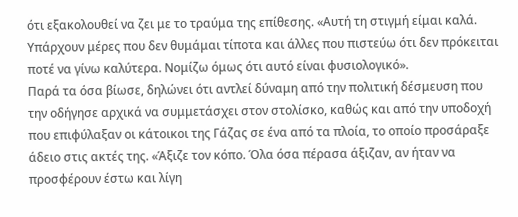ότι εξακολουθεί να ζει με το τραύμα της επίθεσης. «Αυτή τη στιγμή είμαι καλά. Υπάρχουν μέρες που δεν θυμάμαι τίποτα και άλλες που πιστεύω ότι δεν πρόκειται ποτέ να γίνω καλύτερα. Νομίζω όμως ότι αυτό είναι φυσιολογικό».
Παρά τα όσα βίωσε, δηλώνει ότι αντλεί δύναμη από την πολιτική δέσμευση που την οδήγησε αρχικά να συμμετάσχει στον στολίσκο, καθώς και από την υποδοχή που επιφύλαξαν οι κάτοικοι της Γάζας σε ένα από τα πλοία, το οποίο προσάραξε άδειο στις ακτές της. «Άξιζε τον κόπο. Όλα όσα πέρασα άξιζαν, αν ήταν να προσφέρουν έστω και λίγη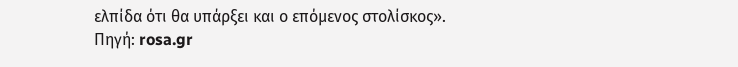ελπίδα ότι θα υπάρξει και ο επόμενος στολίσκος».
Πηγή: rosa.gr